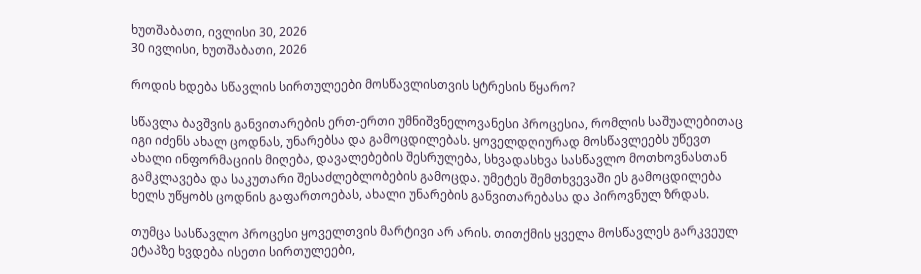ხუთშაბათი, ივლისი 30, 2026
30 ივლისი, ხუთშაბათი, 2026

როდის ხდება სწავლის სირთულეები მოსწავლისთვის სტრესის წყარო?

სწავლა ბავშვის განვითარების ერთ-ერთი უმნიშვნელოვანესი პროცესია, რომლის საშუალებითაც იგი იძენს ახალ ცოდნას, უნარებსა და გამოცდილებას. ყოველდღიურად მოსწავლეებს უწევთ ახალი ინფორმაციის მიღება, დავალებების შესრულება, სხვადასხვა სასწავლო მოთხოვნასთან გამკლავება და საკუთარი შესაძლებლობების გამოცდა. უმეტეს შემთხვევაში ეს გამოცდილება ხელს უწყობს ცოდნის გაფართოებას, ახალი უნარების განვითარებასა და პიროვნულ ზრდას.

თუმცა სასწავლო პროცესი ყოველთვის მარტივი არ არის. თითქმის ყველა მოსწავლეს გარკვეულ ეტაპზე ხვდება ისეთი სირთულეები,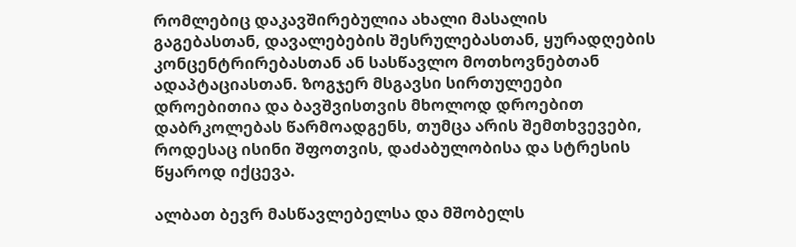რომლებიც დაკავშირებულია ახალი მასალის გაგებასთან, დავალებების შესრულებასთან, ყურადღების კონცენტრირებასთან ან სასწავლო მოთხოვნებთან ადაპტაციასთან. ზოგჯერ მსგავსი სირთულეები დროებითია და ბავშვისთვის მხოლოდ დროებით დაბრკოლებას წარმოადგენს, თუმცა არის შემთხვევები, როდესაც ისინი შფოთვის, დაძაბულობისა და სტრესის წყაროდ იქცევა.

ალბათ ბევრ მასწავლებელსა და მშობელს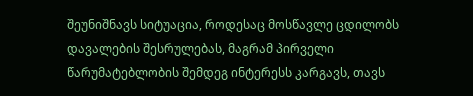შეუნიშნავს სიტუაცია, როდესაც მოსწავლე ცდილობს დავალების შესრულებას, მაგრამ პირველი წარუმატებლობის შემდეგ ინტერესს კარგავს, თავს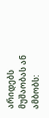არიდებს მუშაობას ან ამბობს: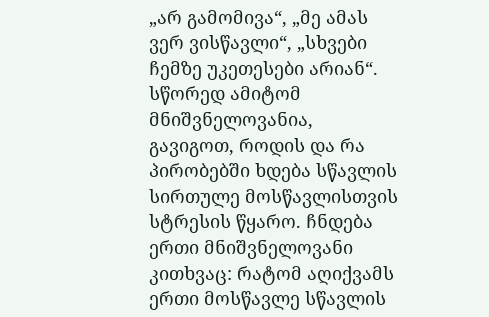„არ გამომივა“, „მე ამას ვერ ვისწავლი“, „სხვები ჩემზე უკეთესები არიან“. სწორედ ამიტომ მნიშვნელოვანია, გავიგოთ, როდის და რა პირობებში ხდება სწავლის სირთულე მოსწავლისთვის სტრესის წყარო. ჩნდება ერთი მნიშვნელოვანი კითხვაც: რატომ აღიქვამს ერთი მოსწავლე სწავლის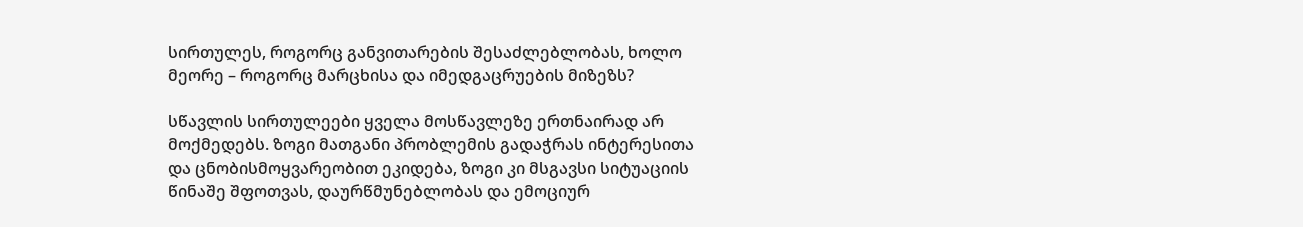სირთულეს, როგორც განვითარების შესაძლებლობას, ხოლო მეორე – როგორც მარცხისა და იმედგაცრუების მიზეზს?

სწავლის სირთულეები ყველა მოსწავლეზე ერთნაირად არ მოქმედებს. ზოგი მათგანი პრობლემის გადაჭრას ინტერესითა და ცნობისმოყვარეობით ეკიდება, ზოგი კი მსგავსი სიტუაციის წინაშე შფოთვას, დაურწმუნებლობას და ემოციურ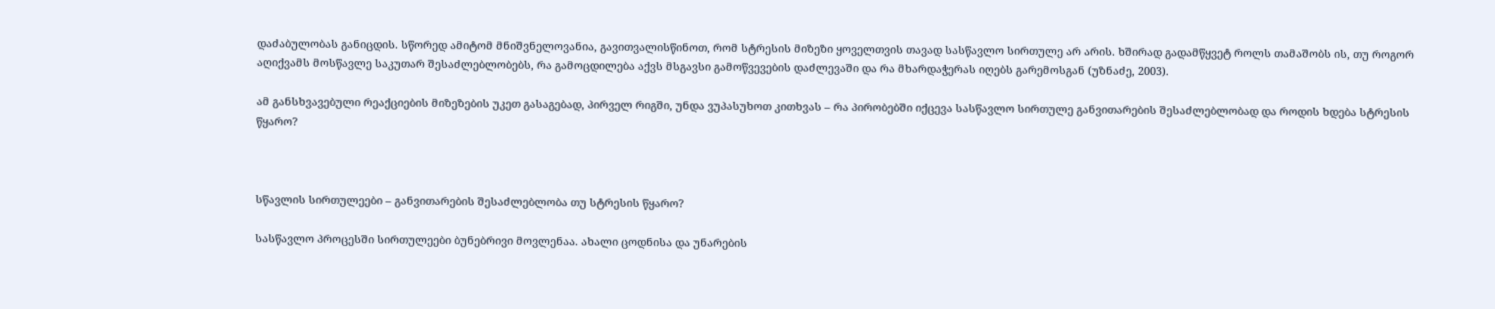დაძაბულობას განიცდის. სწორედ ამიტომ მნიშვნელოვანია, გავითვალისწინოთ, რომ სტრესის მიზეზი ყოველთვის თავად სასწავლო სირთულე არ არის. ხშირად გადამწყვეტ როლს თამაშობს ის, თუ როგორ აღიქვამს მოსწავლე საკუთარ შესაძლებლობებს, რა გამოცდილება აქვს მსგავსი გამოწვევების დაძლევაში და რა მხარდაჭერას იღებს გარემოსგან (უზნაძე, 2003).

ამ განსხვავებული რეაქციების მიზეზების უკეთ გასაგებად, პირველ რიგში, უნდა ვუპასუხოთ კითხვას – რა პირობებში იქცევა სასწავლო სირთულე განვითარების შესაძლებლობად და როდის ხდება სტრესის წყარო?



სწავლის სირთულეები – განვითარების შესაძლებლობა თუ სტრესის წყარო?

სასწავლო პროცესში სირთულეები ბუნებრივი მოვლენაა. ახალი ცოდნისა და უნარების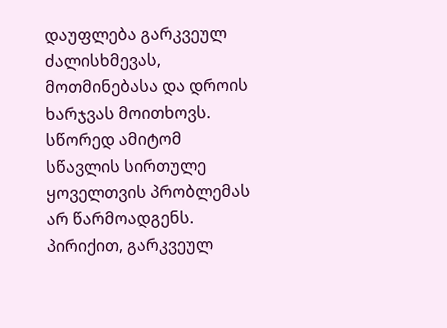დაუფლება გარკვეულ ძალისხმევას, მოთმინებასა და დროის ხარჯვას მოითხოვს. სწორედ ამიტომ სწავლის სირთულე ყოველთვის პრობლემას არ წარმოადგენს. პირიქით, გარკვეულ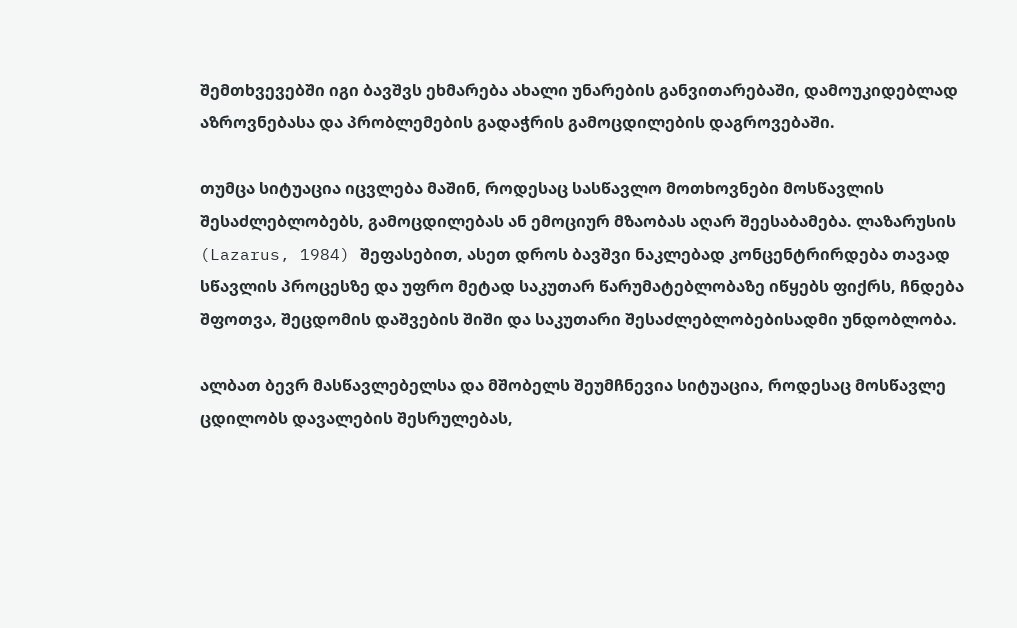შემთხვევებში იგი ბავშვს ეხმარება ახალი უნარების განვითარებაში, დამოუკიდებლად აზროვნებასა და პრობლემების გადაჭრის გამოცდილების დაგროვებაში.

თუმცა სიტუაცია იცვლება მაშინ, როდესაც სასწავლო მოთხოვნები მოსწავლის შესაძლებლობებს, გამოცდილებას ან ემოციურ მზაობას აღარ შეესაბამება. ლაზარუსის (Lazarus, 1984) შეფასებით, ასეთ დროს ბავშვი ნაკლებად კონცენტრირდება თავად სწავლის პროცესზე და უფრო მეტად საკუთარ წარუმატებლობაზე იწყებს ფიქრს, ჩნდება შფოთვა, შეცდომის დაშვების შიში და საკუთარი შესაძლებლობებისადმი უნდობლობა.

ალბათ ბევრ მასწავლებელსა და მშობელს შეუმჩნევია სიტუაცია, როდესაც მოსწავლე ცდილობს დავალების შესრულებას,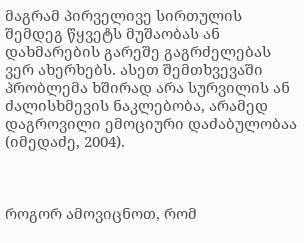მაგრამ პირველივე სირთულის შემდეგ წყვეტს მუშაობას ან დახმარების გარეშე გაგრძელებას ვერ ახერხებს. ასეთ შემთხვევაში პრობლემა ხშირად არა სურვილის ან ძალისხმევის ნაკლებობა, არამედ დაგროვილი ემოციური დაძაბულობაა (იმედაძე, 2004).



როგორ ამოვიცნოთ, რომ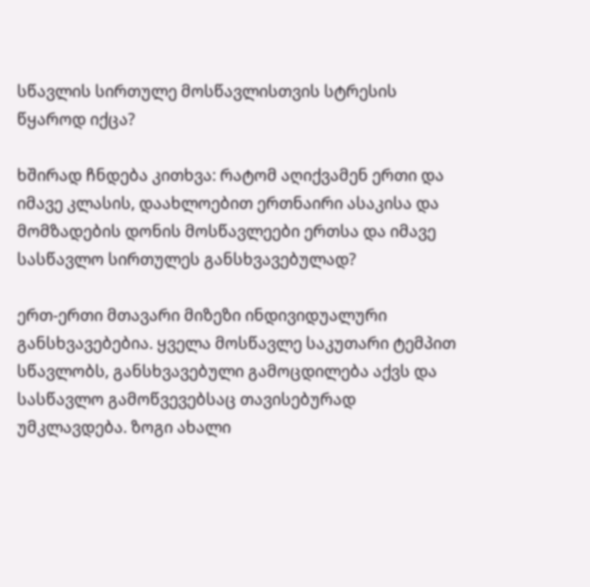სწავლის სირთულე მოსწავლისთვის სტრესის წყაროდ იქცა?

ხშირად ჩნდება კითხვა: რატომ აღიქვამენ ერთი და იმავე კლასის, დაახლოებით ერთნაირი ასაკისა და მომზადების დონის მოსწავლეები ერთსა და იმავე სასწავლო სირთულეს განსხვავებულად?

ერთ-ერთი მთავარი მიზეზი ინდივიდუალური განსხვავებებია. ყველა მოსწავლე საკუთარი ტემპით სწავლობს, განსხვავებული გამოცდილება აქვს და სასწავლო გამოწვევებსაც თავისებურად უმკლავდება. ზოგი ახალი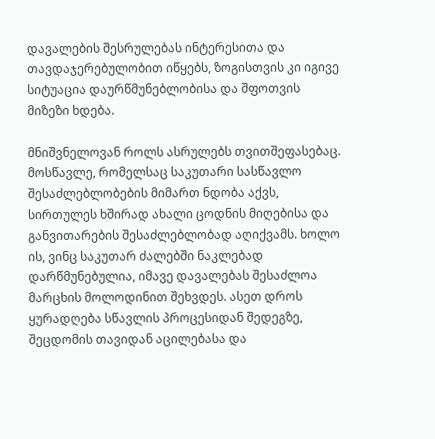დავალების შესრულებას ინტერესითა და თავდაჯერებულობით იწყებს, ზოგისთვის კი იგივე სიტუაცია დაურწმუნებლობისა და შფოთვის მიზეზი ხდება.

მნიშვნელოვან როლს ასრულებს თვითშეფასებაც. მოსწავლე, რომელსაც საკუთარი სასწავლო შესაძლებლობების მიმართ ნდობა აქვს, სირთულეს ხშირად ახალი ცოდნის მიღებისა და განვითარების შესაძლებლობად აღიქვამს. ხოლო ის, ვინც საკუთარ ძალებში ნაკლებად დარწმუნებულია, იმავე დავალებას შესაძლოა მარცხის მოლოდინით შეხვდეს. ასეთ დროს ყურადღება სწავლის პროცესიდან შედეგზე, შეცდომის თავიდან აცილებასა და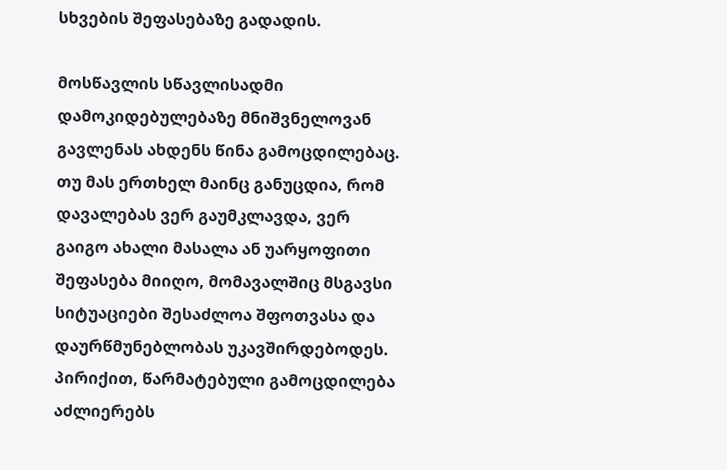სხვების შეფასებაზე გადადის.

მოსწავლის სწავლისადმი დამოკიდებულებაზე მნიშვნელოვან გავლენას ახდენს წინა გამოცდილებაც. თუ მას ერთხელ მაინც განუცდია, რომ დავალებას ვერ გაუმკლავდა, ვერ გაიგო ახალი მასალა ან უარყოფითი შეფასება მიიღო, მომავალშიც მსგავსი სიტუაციები შესაძლოა შფოთვასა და დაურწმუნებლობას უკავშირდებოდეს. პირიქით, წარმატებული გამოცდილება აძლიერებს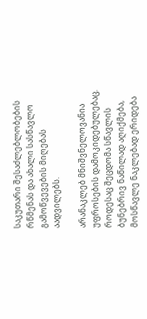საკუთარი შესაძლებლობების რწმენას და ახალი სასწავლო გამოწვევების მიღებას აადვილებს.

არანაკლებ მნიშვნელოვანია უფროსების დამოკიდებულებაც. როდესაც შეცდომა სწავლის ბუნებრივ ნაწილად აღიქმება, მოსწავლე ნაკლებად ერიდება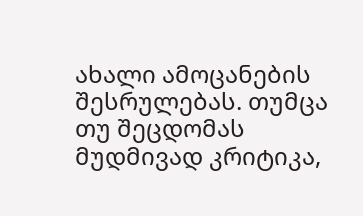ახალი ამოცანების შესრულებას. თუმცა თუ შეცდომას მუდმივად კრიტიკა,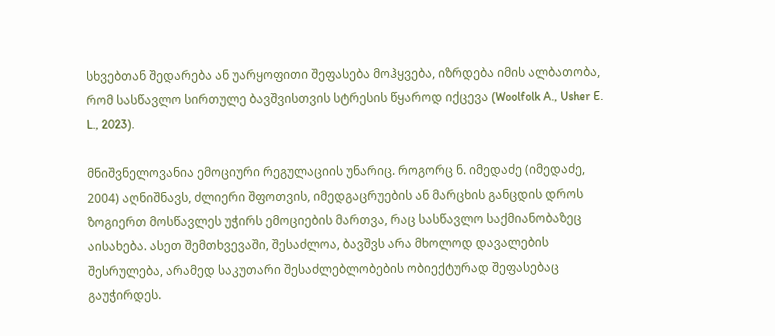სხვებთან შედარება ან უარყოფითი შეფასება მოჰყვება, იზრდება იმის ალბათობა, რომ სასწავლო სირთულე ბავშვისთვის სტრესის წყაროდ იქცევა (Woolfolk A., Usher E. L., 2023).

მნიშვნელოვანია ემოციური რეგულაციის უნარიც. როგორც ნ. იმედაძე (იმედაძე, 2004) აღნიშნავს, ძლიერი შფოთვის, იმედგაცრუების ან მარცხის განცდის დროს ზოგიერთ მოსწავლეს უჭირს ემოციების მართვა, რაც სასწავლო საქმიანობაზეც აისახება. ასეთ შემთხვევაში, შესაძლოა, ბავშვს არა მხოლოდ დავალების შესრულება, არამედ საკუთარი შესაძლებლობების ობიექტურად შეფასებაც გაუჭირდეს.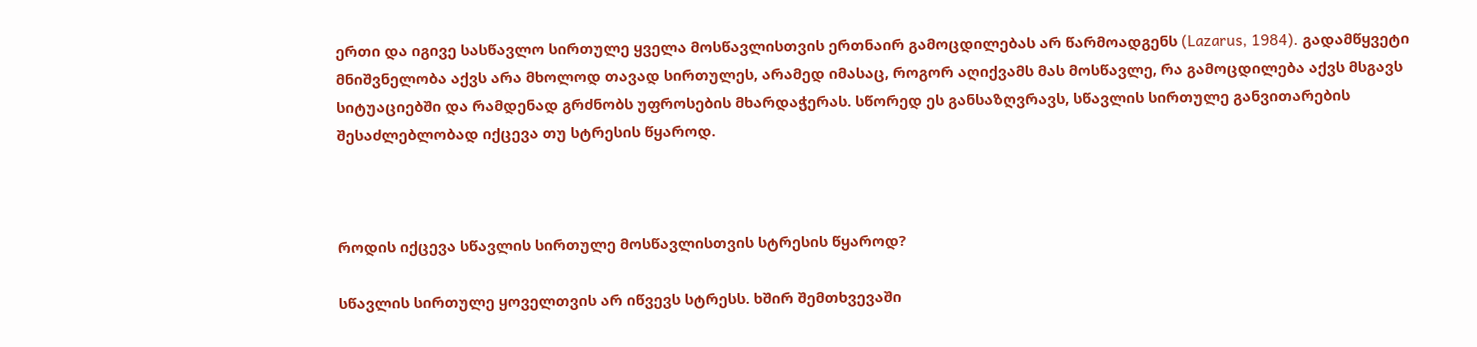ერთი და იგივე სასწავლო სირთულე ყველა მოსწავლისთვის ერთნაირ გამოცდილებას არ წარმოადგენს (Lazarus, 1984). გადამწყვეტი მნიშვნელობა აქვს არა მხოლოდ თავად სირთულეს, არამედ იმასაც, როგორ აღიქვამს მას მოსწავლე, რა გამოცდილება აქვს მსგავს სიტუაციებში და რამდენად გრძნობს უფროსების მხარდაჭერას. სწორედ ეს განსაზღვრავს, სწავლის სირთულე განვითარების შესაძლებლობად იქცევა თუ სტრესის წყაროდ.



როდის იქცევა სწავლის სირთულე მოსწავლისთვის სტრესის წყაროდ?

სწავლის სირთულე ყოველთვის არ იწვევს სტრესს. ხშირ შემთხვევაში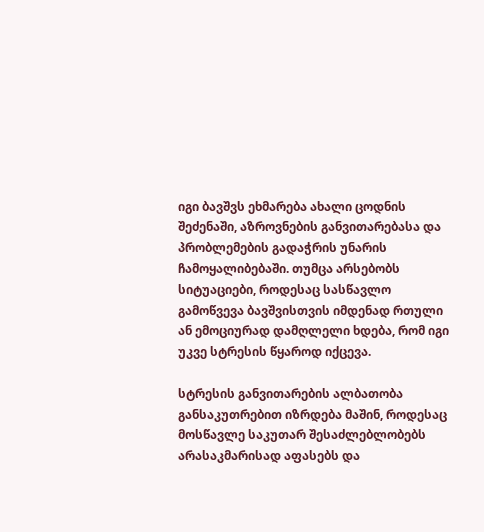იგი ბავშვს ეხმარება ახალი ცოდნის შეძენაში, აზროვნების განვითარებასა და პრობლემების გადაჭრის უნარის ჩამოყალიბებაში. თუმცა არსებობს სიტუაციები, როდესაც სასწავლო გამოწვევა ბავშვისთვის იმდენად რთული ან ემოციურად დამღლელი ხდება, რომ იგი უკვე სტრესის წყაროდ იქცევა.

სტრესის განვითარების ალბათობა განსაკუთრებით იზრდება მაშინ, როდესაც მოსწავლე საკუთარ შესაძლებლობებს არასაკმარისად აფასებს და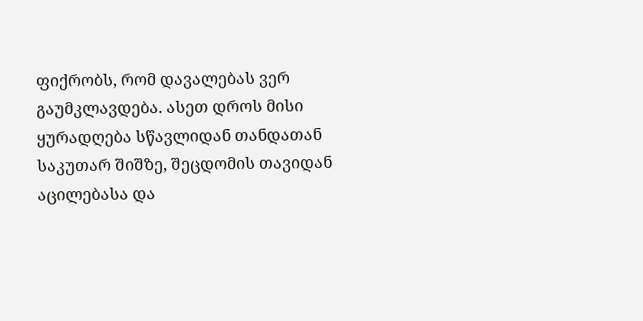ფიქრობს, რომ დავალებას ვერ გაუმკლავდება. ასეთ დროს მისი ყურადღება სწავლიდან თანდათან საკუთარ შიშზე, შეცდომის თავიდან აცილებასა და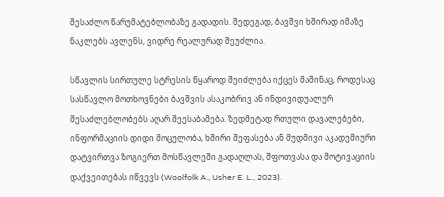შესაძლო წარუმატებლობაზე გადადის. შედეგად, ბავშვი ხშირად იმაზე ნაკლებს ავლენს, ვიდრე რეალურად შეუძლია.

სწავლის სირთულე სტრესის წყაროდ შეიძლება იქცეს მაშინაც, როდესაც სასწავლო მოთხოვნები ბავშვის ასაკობრივ ან ინდივიდუალურ შესაძლებლობებს აღარ შეესაბამება. ზედმეტად რთული დავალებები, ინფორმაციის დიდი მოცულობა, ხშირი შეფასება ან მუდმივი აკადემიური დატვირთვა ზოგიერთ მოსწავლეში გადაღლას, შფოთვასა და მოტივაციის დაქვეითებას იწვევს (Woolfolk A., Usher E. L., 2023).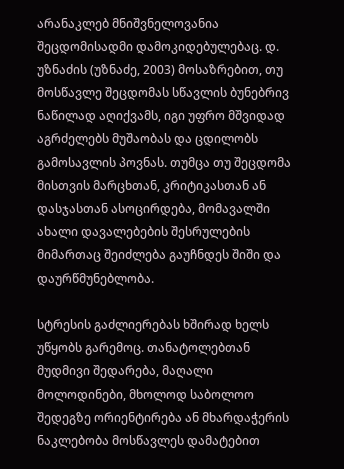არანაკლებ მნიშვნელოვანია შეცდომისადმი დამოკიდებულებაც. დ. უზნაძის (უზნაძე, 2003) მოსაზრებით, თუ მოსწავლე შეცდომას სწავლის ბუნებრივ ნაწილად აღიქვამს, იგი უფრო მშვიდად აგრძელებს მუშაობას და ცდილობს გამოსავლის პოვნას. თუმცა თუ შეცდომა მისთვის მარცხთან, კრიტიკასთან ან დასჯასთან ასოცირდება, მომავალში ახალი დავალებების შესრულების მიმართაც შეიძლება გაუჩნდეს შიში და დაურწმუნებლობა.

სტრესის გაძლიერებას ხშირად ხელს უწყობს გარემოც. თანატოლებთან მუდმივი შედარება, მაღალი მოლოდინები, მხოლოდ საბოლოო შედეგზე ორიენტირება ან მხარდაჭერის ნაკლებობა მოსწავლეს დამატებით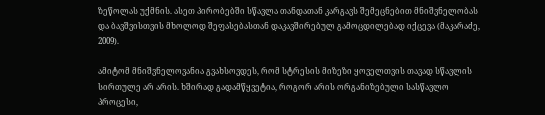ზეწოლას უქმნის. ასეთ პირობებში სწავლა თანდათან კარგავს შემეცნებით მნიშვნელობას და ბავშვისთვის მხოლოდ შეფასებასთან დაკავშირებულ გამოცდილებად იქცევა (მაკარაძე, 2009).

ამიტომ მნიშვნელოვანია გვახსოვდეს, რომ სტრესის მიზეზი ყოველთვის თავად სწავლის სირთულე არ არის. ხშირად გადამწყვეტია, როგორ არის ორგანიზებული სასწავლო პროცესი,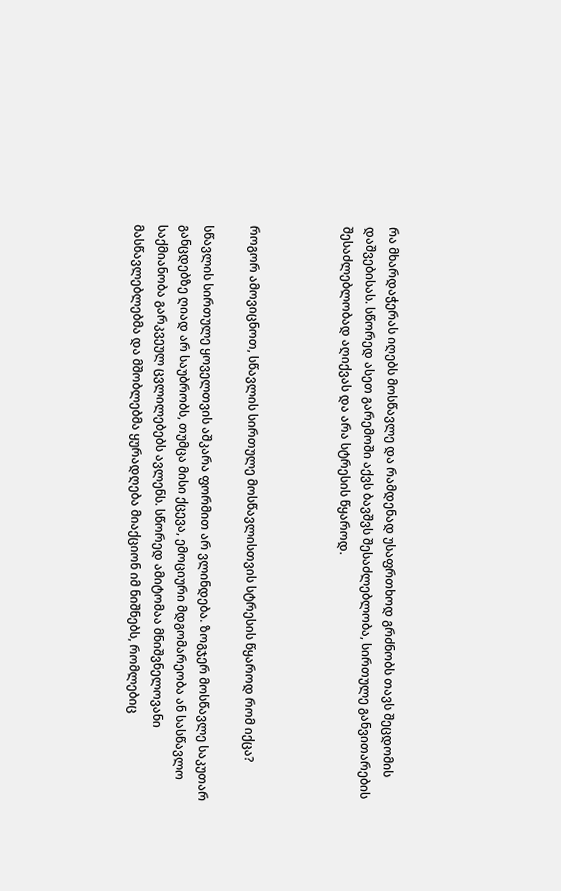რა მხარდაჭერას იღებს მოსწავლე და რამდენად უსაფრთხოდ გრძნობს თავს შეცდომის დაშვებისას. სწორედ ასეთ გარემოში აქვს ბავშვს შესაძლებლობა, სირთულე განვითარების შესაძლებლობად აღიქვას და არა სტრესის წყაროდ.



როგორ ამოვიცნოთ, სწავლის სირთულე მოსწავლისთვის სტრესის წყაროდ რომ იქცა?

სწავლის სირთულე ყოველთვის აშკარა ფორმით არ ვლინდება. ზოგჯერ მოსწავლე საკუთარ განცდებზე ღიად არ საუბრობს, თუმცა მისი ქცევა, ემოციური მდგომარეობა ან სასწავლო საქმიანობა გარკვეულ ცვლილებებს ავლენს. სწორედ ამიტომაა მნიშვნელოვანი მასწავლებლებმა და მშობლებმა ყურადღება მიაქციონ იმ ნიშნებს, რომლებიც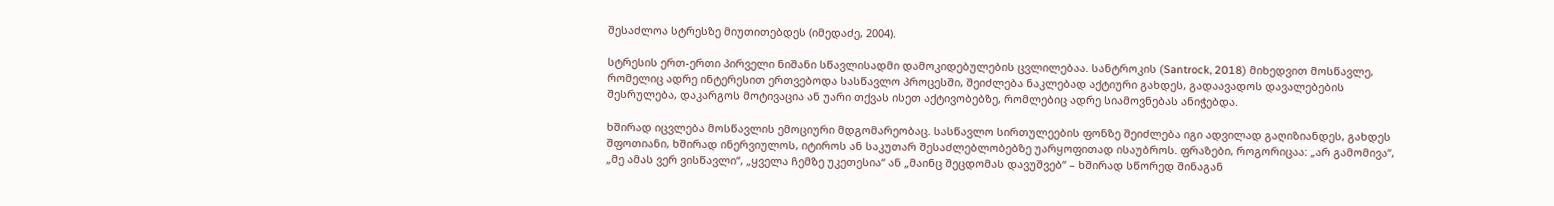შესაძლოა სტრესზე მიუთითებდეს (იმედაძე, 2004).

სტრესის ერთ-ერთი პირველი ნიშანი სწავლისადმი დამოკიდებულების ცვლილებაა. სანტროკის (Santrock, 2018) მიხედვით მოსწავლე, რომელიც ადრე ინტერესით ერთვებოდა სასწავლო პროცესში, შეიძლება ნაკლებად აქტიური გახდეს, გადაავადოს დავალებების შესრულება, დაკარგოს მოტივაცია ან უარი თქვას ისეთ აქტივობებზე, რომლებიც ადრე სიამოვნებას ანიჭებდა.

ხშირად იცვლება მოსწავლის ემოციური მდგომარეობაც. სასწავლო სირთულეების ფონზე შეიძლება იგი ადვილად გაღიზიანდეს, გახდეს შფოთიანი, ხშირად ინერვიულოს, იტიროს ან საკუთარ შესაძლებლობებზე უარყოფითად ისაუბროს. ფრაზები, როგორიცაა: „არ გამომივა“, „მე ამას ვერ ვისწავლი“, „ყველა ჩემზე უკეთესია“ ან „მაინც შეცდომას დავუშვებ“ – ხშირად სწორედ შინაგან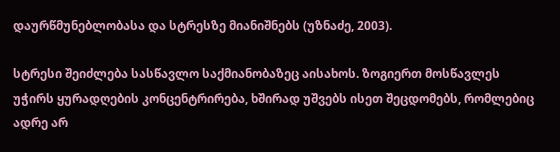დაურწმუნებლობასა და სტრესზე მიანიშნებს (უზნაძე, 2003).

სტრესი შეიძლება სასწავლო საქმიანობაზეც აისახოს. ზოგიერთ მოსწავლეს უჭირს ყურადღების კონცენტრირება, ხშირად უშვებს ისეთ შეცდომებს, რომლებიც ადრე არ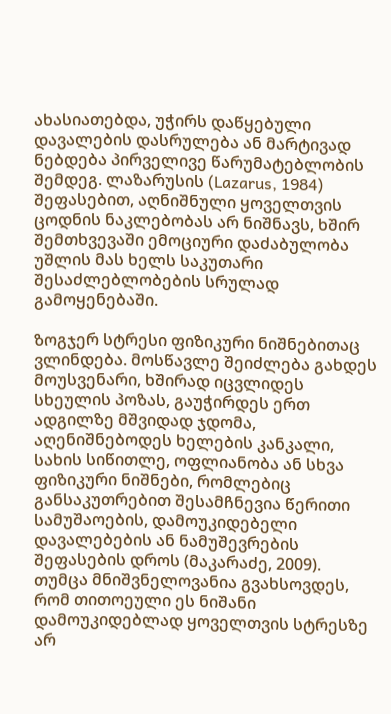ახასიათებდა, უჭირს დაწყებული დავალების დასრულება ან მარტივად ნებდება პირველივე წარუმატებლობის შემდეგ. ლაზარუსის (Lazarus, 1984) შეფასებით, აღნიშნული ყოველთვის ცოდნის ნაკლებობას არ ნიშნავს, ხშირ შემთხვევაში ემოციური დაძაბულობა უშლის მას ხელს საკუთარი შესაძლებლობების სრულად გამოყენებაში.

ზოგჯერ სტრესი ფიზიკური ნიშნებითაც ვლინდება. მოსწავლე შეიძლება გახდეს მოუსვენარი, ხშირად იცვლიდეს სხეულის პოზას, გაუჭირდეს ერთ ადგილზე მშვიდად ჯდომა, აღენიშნებოდეს ხელების კანკალი, სახის სიწითლე, ოფლიანობა ან სხვა ფიზიკური ნიშნები, რომლებიც განსაკუთრებით შესამჩნევია წერითი სამუშაოების, დამოუკიდებელი დავალებების ან ნამუშევრების შეფასების დროს (მაკარაძე, 2009). თუმცა მნიშვნელოვანია გვახსოვდეს, რომ თითოეული ეს ნიშანი დამოუკიდებლად ყოველთვის სტრესზე არ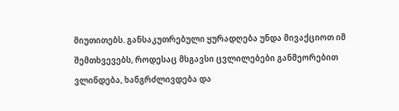მიუთითებს. განსაკუთრებული ყურადღება უნდა მივაქციოთ იმ შემთხვევებს, როდესაც მსგავსი ცვლილებები განმეორებით ვლინდება, ხანგრძლივდება და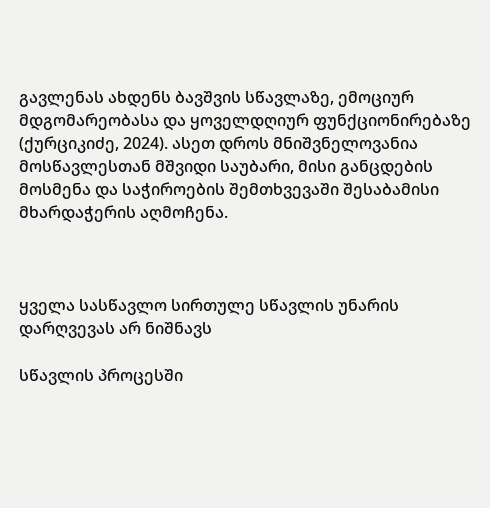გავლენას ახდენს ბავშვის სწავლაზე, ემოციურ მდგომარეობასა და ყოველდღიურ ფუნქციონირებაზე (ქურციკიძე, 2024). ასეთ დროს მნიშვნელოვანია მოსწავლესთან მშვიდი საუბარი, მისი განცდების მოსმენა და საჭიროების შემთხვევაში შესაბამისი მხარდაჭერის აღმოჩენა.



ყველა სასწავლო სირთულე სწავლის უნარის დარღვევას არ ნიშნავს

სწავლის პროცესში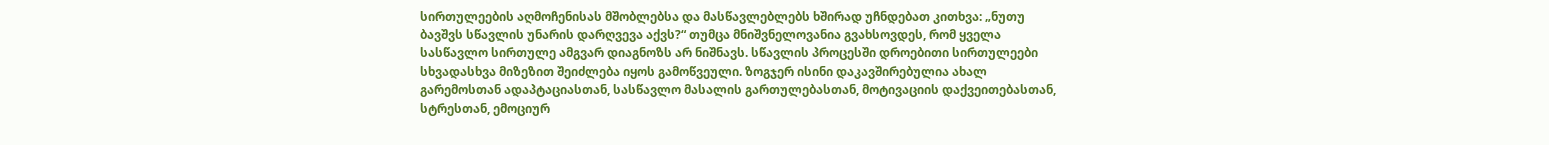სირთულეების აღმოჩენისას მშობლებსა და მასწავლებლებს ხშირად უჩნდებათ კითხვა: „ნუთუ ბავშვს სწავლის უნარის დარღვევა აქვს?“ თუმცა მნიშვნელოვანია გვახსოვდეს, რომ ყველა სასწავლო სირთულე ამგვარ დიაგნოზს არ ნიშნავს. სწავლის პროცესში დროებითი სირთულეები სხვადასხვა მიზეზით შეიძლება იყოს გამოწვეული. ზოგჯერ ისინი დაკავშირებულია ახალ გარემოსთან ადაპტაციასთან, სასწავლო მასალის გართულებასთან, მოტივაციის დაქვეითებასთან, სტრესთან, ემოციურ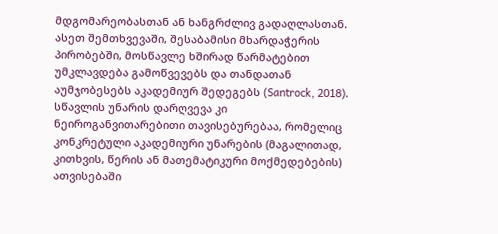მდგომარეობასთან ან ხანგრძლივ გადაღლასთან. ასეთ შემთხვევაში, შესაბამისი მხარდაჭერის პირობებში, მოსწავლე ხშირად წარმატებით უმკლავდება გამოწვევებს და თანდათან აუმჯობესებს აკადემიურ შედეგებს (Santrock, 2018). სწავლის უნარის დარღვევა კი ნეიროგანვითარებითი თავისებურებაა, რომელიც კონკრეტული აკადემიური უნარების (მაგალითად, კითხვის, წერის ან მათემატიკური მოქმედებების) ათვისებაში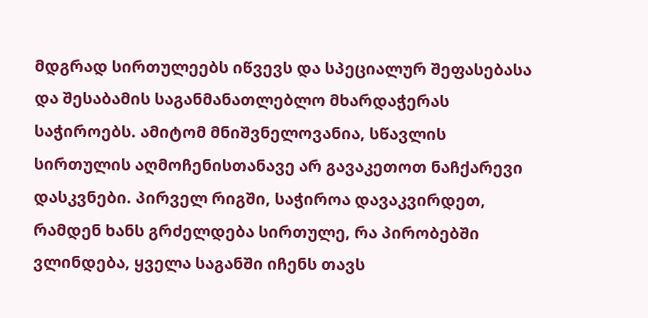მდგრად სირთულეებს იწვევს და სპეციალურ შეფასებასა და შესაბამის საგანმანათლებლო მხარდაჭერას საჭიროებს. ამიტომ მნიშვნელოვანია, სწავლის სირთულის აღმოჩენისთანავე არ გავაკეთოთ ნაჩქარევი დასკვნები. პირველ რიგში, საჭიროა დავაკვირდეთ, რამდენ ხანს გრძელდება სირთულე, რა პირობებში ვლინდება, ყველა საგანში იჩენს თავს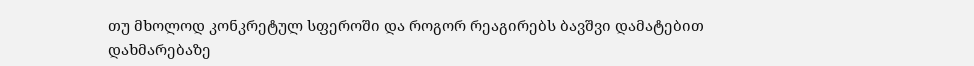თუ მხოლოდ კონკრეტულ სფეროში და როგორ რეაგირებს ბავშვი დამატებით დახმარებაზე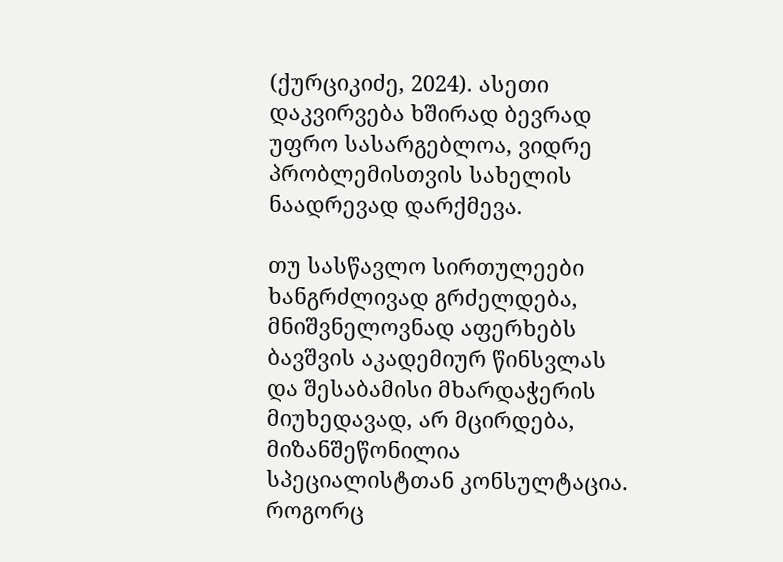(ქურციკიძე, 2024). ასეთი დაკვირვება ხშირად ბევრად უფრო სასარგებლოა, ვიდრე პრობლემისთვის სახელის ნაადრევად დარქმევა.

თუ სასწავლო სირთულეები ხანგრძლივად გრძელდება, მნიშვნელოვნად აფერხებს ბავშვის აკადემიურ წინსვლას და შესაბამისი მხარდაჭერის მიუხედავად, არ მცირდება, მიზანშეწონილია სპეციალისტთან კონსულტაცია. როგორც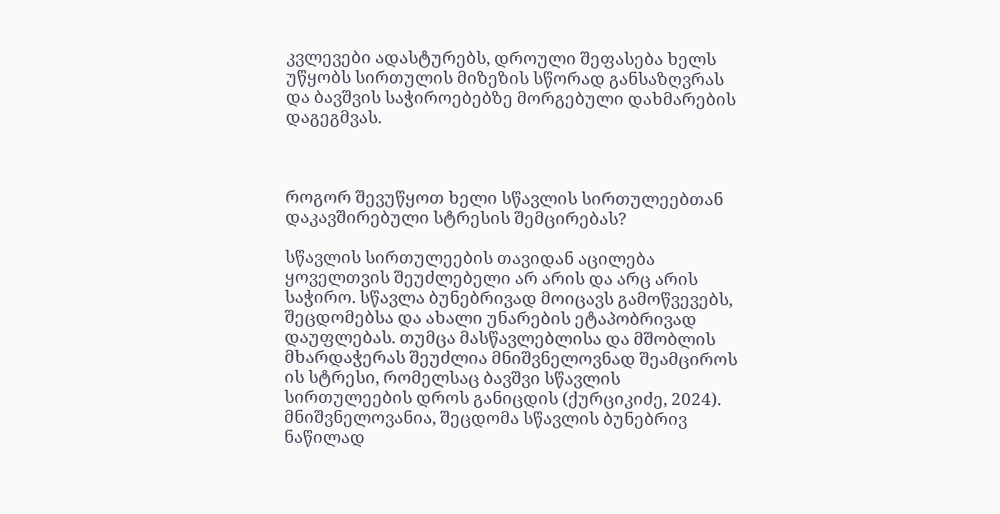კვლევები ადასტურებს, დროული შეფასება ხელს უწყობს სირთულის მიზეზის სწორად განსაზღვრას და ბავშვის საჭიროებებზე მორგებული დახმარების დაგეგმვას.



როგორ შევუწყოთ ხელი სწავლის სირთულეებთან დაკავშირებული სტრესის შემცირებას?

სწავლის სირთულეების თავიდან აცილება ყოველთვის შეუძლებელი არ არის და არც არის საჭირო. სწავლა ბუნებრივად მოიცავს გამოწვევებს, შეცდომებსა და ახალი უნარების ეტაპობრივად დაუფლებას. თუმცა მასწავლებლისა და მშობლის მხარდაჭერას შეუძლია მნიშვნელოვნად შეამციროს ის სტრესი, რომელსაც ბავშვი სწავლის სირთულეების დროს განიცდის (ქურციკიძე, 2024). მნიშვნელოვანია, შეცდომა სწავლის ბუნებრივ ნაწილად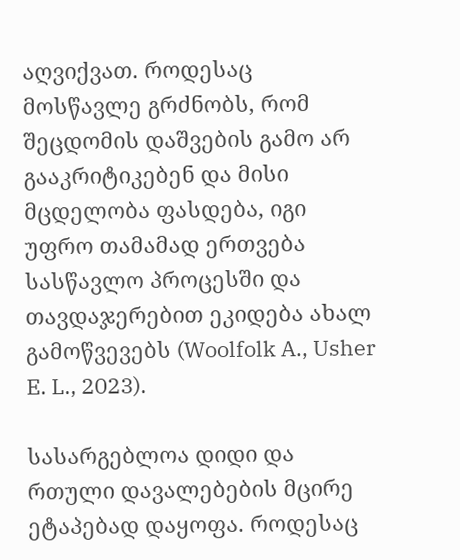აღვიქვათ. როდესაც მოსწავლე გრძნობს, რომ შეცდომის დაშვების გამო არ გააკრიტიკებენ და მისი მცდელობა ფასდება, იგი უფრო თამამად ერთვება სასწავლო პროცესში და თავდაჯერებით ეკიდება ახალ გამოწვევებს (Woolfolk A., Usher E. L., 2023).

სასარგებლოა დიდი და რთული დავალებების მცირე ეტაპებად დაყოფა. როდესაც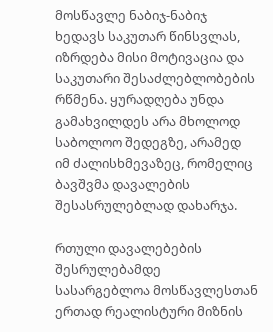მოსწავლე ნაბიჯ-ნაბიჯ ხედავს საკუთარ წინსვლას, იზრდება მისი მოტივაცია და საკუთარი შესაძლებლობების რწმენა. ყურადღება უნდა გამახვილდეს არა მხოლოდ საბოლოო შედეგზე, არამედ იმ ძალისხმევაზეც, რომელიც ბავშვმა დავალების შესასრულებლად დახარჯა.

რთული დავალებების შესრულებამდე სასარგებლოა მოსწავლესთან ერთად რეალისტური მიზნის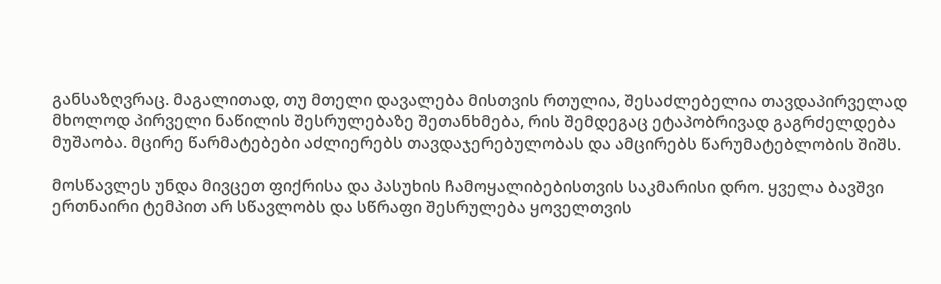განსაზღვრაც. მაგალითად, თუ მთელი დავალება მისთვის რთულია, შესაძლებელია თავდაპირველად მხოლოდ პირველი ნაწილის შესრულებაზე შეთანხმება, რის შემდეგაც ეტაპობრივად გაგრძელდება მუშაობა. მცირე წარმატებები აძლიერებს თავდაჯერებულობას და ამცირებს წარუმატებლობის შიშს.

მოსწავლეს უნდა მივცეთ ფიქრისა და პასუხის ჩამოყალიბებისთვის საკმარისი დრო. ყველა ბავშვი ერთნაირი ტემპით არ სწავლობს და სწრაფი შესრულება ყოველთვის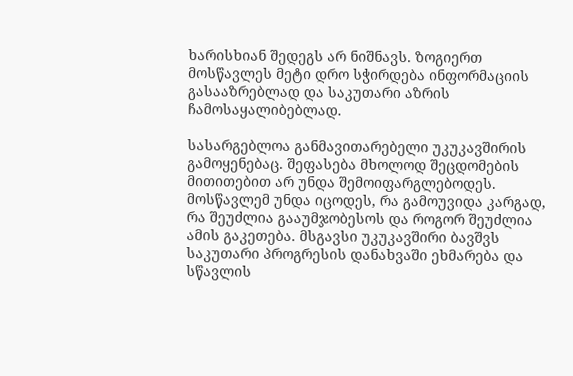ხარისხიან შედეგს არ ნიშნავს. ზოგიერთ მოსწავლეს მეტი დრო სჭირდება ინფორმაციის გასააზრებლად და საკუთარი აზრის ჩამოსაყალიბებლად.

სასარგებლოა განმავითარებელი უკუკავშირის გამოყენებაც. შეფასება მხოლოდ შეცდომების მითითებით არ უნდა შემოიფარგლებოდეს. მოსწავლემ უნდა იცოდეს, რა გამოუვიდა კარგად, რა შეუძლია გააუმჯობესოს და როგორ შეუძლია ამის გაკეთება. მსგავსი უკუკავშირი ბავშვს საკუთარი პროგრესის დანახვაში ეხმარება და სწავლის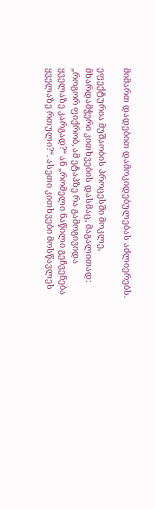მიმართ დადებით დამოკიდებულებას აძლიერებს.

ეფექტურია მუშაობის პროცესში მოკლე, მხარდამჭერი კითხვების დასმაც, მაგალითად: „როგორ ფიქრობ, ამ ეტაპზე რა გამოგივიდა ყველაზე კარგად?“ ან „რომელი ნაწილი გეჩვენება ყველაზე რთული?“. ასეთი კითხვები მოსწავლეს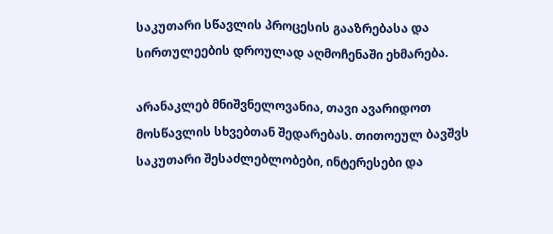საკუთარი სწავლის პროცესის გააზრებასა და სირთულეების დროულად აღმოჩენაში ეხმარება.

არანაკლებ მნიშვნელოვანია, თავი ავარიდოთ მოსწავლის სხვებთან შედარებას. თითოეულ ბავშვს საკუთარი შესაძლებლობები, ინტერესები და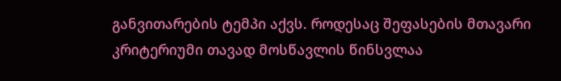განვითარების ტემპი აქვს. როდესაც შეფასების მთავარი კრიტერიუმი თავად მოსწავლის წინსვლაა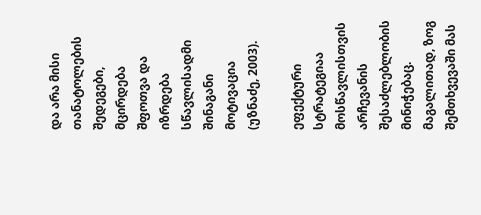და არა მისი თანატოლების შედეგები, მცირდება შფოთვა და იზრდება სწავლისადმი შინაგანი მოტივაცია (უზნაძე, 2003).

ეფექტური სტრატეგიაა მოსწავლისთვის არჩევანის შესაძლებლობის მინიჭებაც. მაგალითად, ზოგ შემთხვევაში მას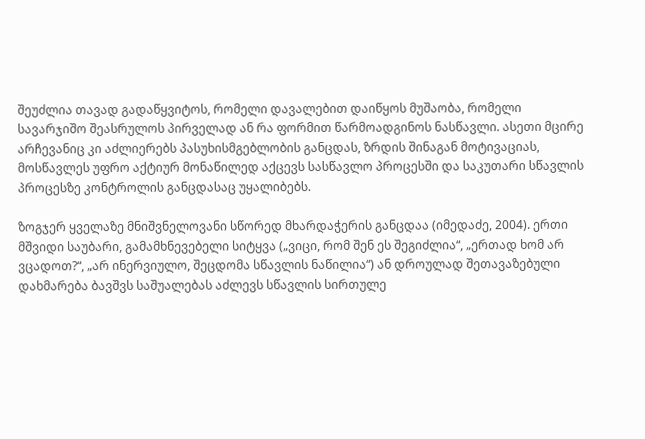შეუძლია თავად გადაწყვიტოს, რომელი დავალებით დაიწყოს მუშაობა, რომელი სავარჯიშო შეასრულოს პირველად ან რა ფორმით წარმოადგინოს ნასწავლი. ასეთი მცირე არჩევანიც კი აძლიერებს პასუხისმგებლობის განცდას, ზრდის შინაგან მოტივაციას, მოსწავლეს უფრო აქტიურ მონაწილედ აქცევს სასწავლო პროცესში და საკუთარი სწავლის პროცესზე კონტროლის განცდასაც უყალიბებს.

ზოგჯერ ყველაზე მნიშვნელოვანი სწორედ მხარდაჭერის განცდაა (იმედაძე, 2004). ერთი მშვიდი საუბარი, გამამხნევებელი სიტყვა („ვიცი, რომ შენ ეს შეგიძლია“, „ერთად ხომ არ ვცადოთ?“, „არ ინერვიულო, შეცდომა სწავლის ნაწილია“) ან დროულად შეთავაზებული დახმარება ბავშვს საშუალებას აძლევს სწავლის სირთულე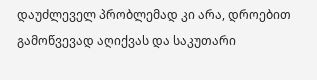დაუძლეველ პრობლემად კი არა, დროებით გამოწვევად აღიქვას და საკუთარი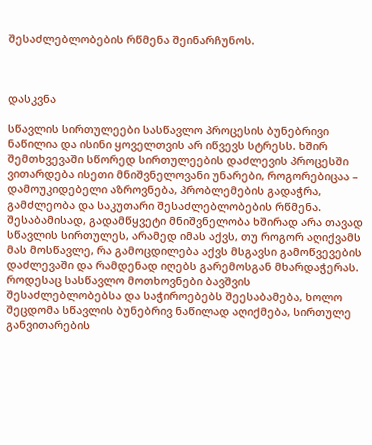შესაძლებლობების რწმენა შეინარჩუნოს.



დასკვნა

სწავლის სირთულეები სასწავლო პროცესის ბუნებრივი ნაწილია და ისინი ყოველთვის არ იწვევს სტრესს. ხშირ შემთხვევაში სწორედ სირთულეების დაძლევის პროცესში ვითარდება ისეთი მნიშვნელოვანი უნარები, როგორებიცაა – დამოუკიდებელი აზროვნება, პრობლემების გადაჭრა, გამძლეობა და საკუთარი შესაძლებლობების რწმენა. შესაბამისად, გადამწყვეტი მნიშვნელობა ხშირად არა თავად სწავლის სირთულეს, არამედ იმას აქვს, თუ როგორ აღიქვამს მას მოსწავლე, რა გამოცდილება აქვს მსგავსი გამოწვევების დაძლევაში და რამდენად იღებს გარემოსგან მხარდაჭერას. როდესაც სასწავლო მოთხოვნები ბავშვის შესაძლებლობებსა და საჭიროებებს შეესაბამება, ხოლო შეცდომა სწავლის ბუნებრივ ნაწილად აღიქმება, სირთულე განვითარების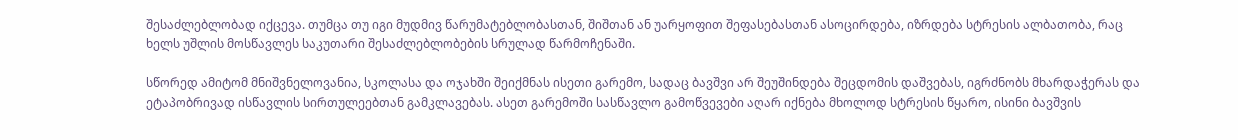შესაძლებლობად იქცევა. თუმცა თუ იგი მუდმივ წარუმატებლობასთან, შიშთან ან უარყოფით შეფასებასთან ასოცირდება, იზრდება სტრესის ალბათობა, რაც ხელს უშლის მოსწავლეს საკუთარი შესაძლებლობების სრულად წარმოჩენაში.

სწორედ ამიტომ მნიშვნელოვანია, სკოლასა და ოჯახში შეიქმნას ისეთი გარემო, სადაც ბავშვი არ შეუშინდება შეცდომის დაშვებას, იგრძნობს მხარდაჭერას და ეტაპობრივად ისწავლის სირთულეებთან გამკლავებას. ასეთ გარემოში სასწავლო გამოწვევები აღარ იქნება მხოლოდ სტრესის წყარო, ისინი ბავშვის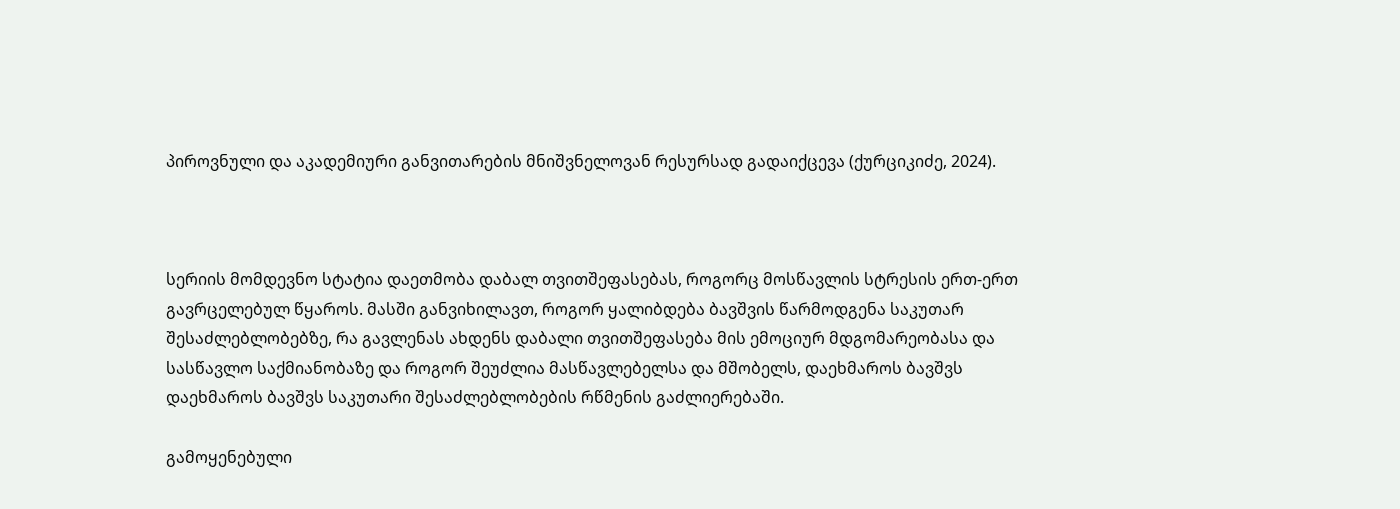პიროვნული და აკადემიური განვითარების მნიშვნელოვან რესურსად გადაიქცევა (ქურციკიძე, 2024).



სერიის მომდევნო სტატია დაეთმობა დაბალ თვითშეფასებას, როგორც მოსწავლის სტრესის ერთ-ერთ გავრცელებულ წყაროს. მასში განვიხილავთ, როგორ ყალიბდება ბავშვის წარმოდგენა საკუთარ შესაძლებლობებზე, რა გავლენას ახდენს დაბალი თვითშეფასება მის ემოციურ მდგომარეობასა და სასწავლო საქმიანობაზე და როგორ შეუძლია მასწავლებელსა და მშობელს, დაეხმაროს ბავშვს დაეხმაროს ბავშვს საკუთარი შესაძლებლობების რწმენის გაძლიერებაში.

გამოყენებული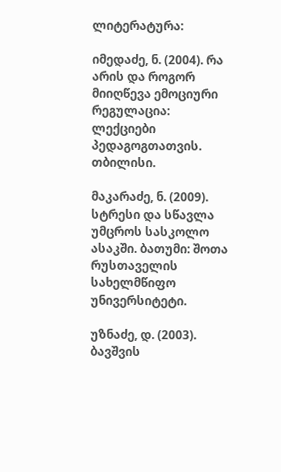ლიტერატურა:

იმედაძე, ნ. (2004). რა არის და როგორ მიიღწევა ემოციური რეგულაცია: ლექციები პედაგოგთათვის. თბილისი.

მაკარაძე, ნ. (2009). სტრესი და სწავლა უმცროს სასკოლო ასაკში. ბათუმი: შოთა რუსთაველის სახელმწიფო უნივერსიტეტი.

უზნაძე, დ. (2003). ბავშვის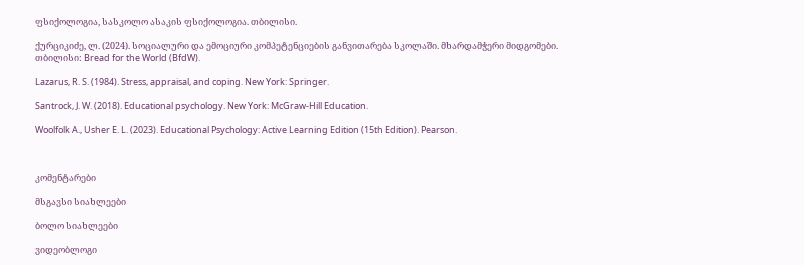ფსიქოლოგია, სასკოლო ასაკის ფსიქოლოგია. თბილისი.

ქურციკიძე, ლ. (2024). სოციალური და ემოციური კომპეტენციების განვითარება სკოლაში. მხარდამჭერი მიდგომები. თბილისი: Bread for the World (BfdW).

Lazarus, R. S. (1984). Stress, appraisal, and coping. New York: Springer.

Santrock, J. W. (2018). Educational psychology. New York: McGraw-Hill Education.

Woolfolk A., Usher E. L. (2023). Educational Psychology: Active Learning Edition (15th Edition). Pearson.



კომენტარები

მსგავსი სიახლეები

ბოლო სიახლეები

ვიდეობლოგი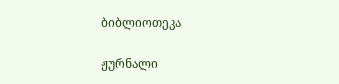ბიბლიოთეკა

ჟურნალი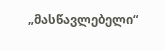„მასწავლებელი“